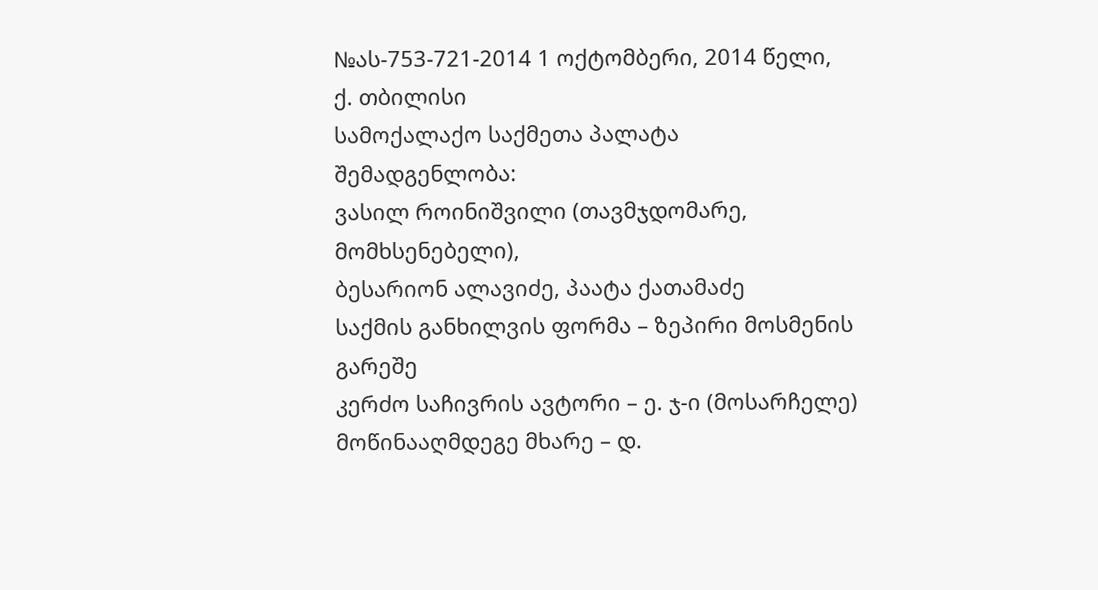№ას-753-721-2014 1 ოქტომბერი, 2014 წელი,
ქ. თბილისი
სამოქალაქო საქმეთა პალატა
შემადგენლობა:
ვასილ როინიშვილი (თავმჯდომარე, მომხსენებელი),
ბესარიონ ალავიძე, პაატა ქათამაძე
საქმის განხილვის ფორმა – ზეპირი მოსმენის გარეშე
კერძო საჩივრის ავტორი – ე. ჯ-ი (მოსარჩელე)
მოწინააღმდეგე მხარე – დ.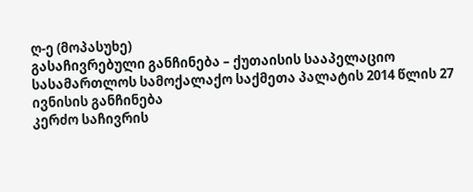ღ-ე (მოპასუხე)
გასაჩივრებული განჩინება – ქუთაისის სააპელაციო სასამართლოს სამოქალაქო საქმეთა პალატის 2014 წლის 27 ივნისის განჩინება
კერძო საჩივრის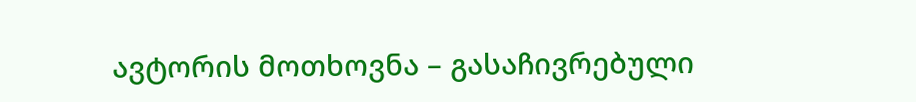ავტორის მოთხოვნა – გასაჩივრებული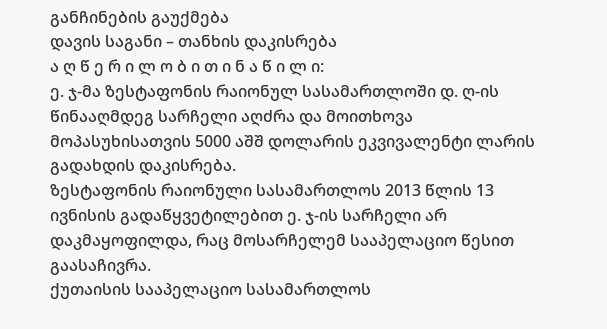განჩინების გაუქმება
დავის საგანი – თანხის დაკისრება
ა ღ წ ე რ ი ლ ო ბ ი თ ი ნ ა წ ი ლ ი:
ე. ჯ-მა ზესტაფონის რაიონულ სასამართლოში დ. ღ-ის წინააღმდეგ სარჩელი აღძრა და მოითხოვა მოპასუხისათვის 5000 აშშ დოლარის ეკვივალენტი ლარის გადახდის დაკისრება.
ზესტაფონის რაიონული სასამართლოს 2013 წლის 13 ივნისის გადაწყვეტილებით ე. ჯ-ის სარჩელი არ დაკმაყოფილდა, რაც მოსარჩელემ სააპელაციო წესით გაასაჩივრა.
ქუთაისის სააპელაციო სასამართლოს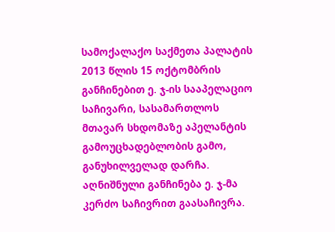სამოქალაქო საქმეთა პალატის 2013 წლის 15 ოქტომბრის განჩინებით ე. ჯ-ის სააპელაციო საჩივარი, სასამართლოს მთავარ სხდომაზე აპელანტის გამოუცხადებლობის გამო, განუხილველად დარჩა.
აღნიშნული განჩინება ე. ჯ-მა კერძო საჩივრით გაასაჩივრა.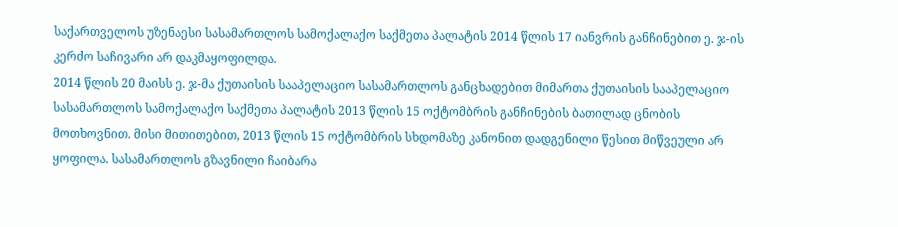საქართველოს უზენაესი სასამართლოს სამოქალაქო საქმეთა პალატის 2014 წლის 17 იანვრის განჩინებით ე. ჯ-ის კერძო საჩივარი არ დაკმაყოფილდა.
2014 წლის 20 მაისს ე. ჯ-მა ქუთაისის სააპელაციო სასამართლოს განცხადებით მიმართა ქუთაისის სააპელაციო სასამართლოს სამოქალაქო საქმეთა პალატის 2013 წლის 15 ოქტომბრის განჩინების ბათილად ცნობის მოთხოვნით. მისი მითითებით, 2013 წლის 15 ოქტომბრის სხდომაზე კანონით დადგენილი წესით მიწვეული არ ყოფილა. სასამართლოს გზავნილი ჩაიბარა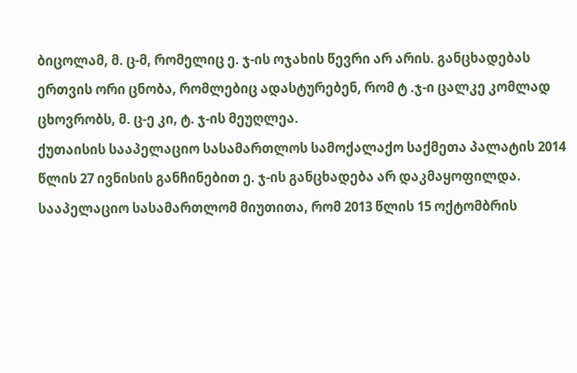ბიცოლამ, მ. ც-მ, რომელიც ე. ჯ-ის ოჯახის წევრი არ არის. განცხადებას ერთვის ორი ცნობა, რომლებიც ადასტურებენ, რომ ტ .ჯ-ი ცალკე კომლად ცხოვრობს, მ. ც-ე კი, ტ. ჯ-ის მეუღლეა.
ქუთაისის სააპელაციო სასამართლოს სამოქალაქო საქმეთა პალატის 2014 წლის 27 ივნისის განჩინებით ე. ჯ-ის განცხადება არ დაკმაყოფილდა. სააპელაციო სასამართლომ მიუთითა, რომ 2013 წლის 15 ოქტომბრის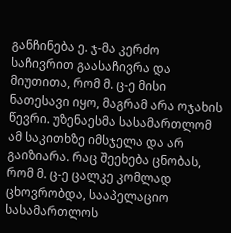განჩინება ე. ჯ-მა კერძო საჩივრით გაასაჩივრა და მიუთითა, რომ მ. ც-ე მისი ნათესავი იყო, მაგრამ არა ოჯახის წევრი. უზენაესმა სასამართლომ ამ საკითხზე იმსჯელა და არ გაიზიარა. რაც შეეხება ცნობას, რომ მ. ც-ე ცალკე კომლად ცხოვრობდა, სააპელაციო სასამართლოს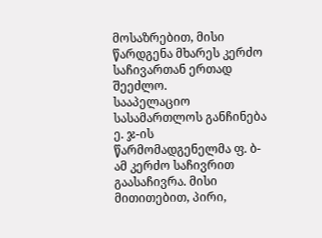მოსაზრებით, მისი წარდგენა მხარეს კერძო საჩივართან ერთად შეეძლო.
სააპელაციო სასამართლოს განჩინება ე. ჯ-ის წარმომადგენელმა ფ. ბ-ამ კერძო საჩივრით გაასაჩივრა. მისი მითითებით, პირი,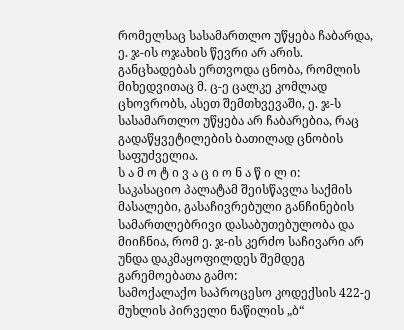რომელსაც სასამართლო უწყება ჩაბარდა, ე. ჯ-ის ოჯახის წევრი არ არის. განცხადებას ერთვოდა ცნობა, რომლის მიხედვითაც მ. ც-ე ცალკე კომლად ცხოვრობს, ასეთ შემთხვევაში, ე. ჯ-ს სასამართლო უწყება არ ჩაბარებია, რაც გადაწყვეტილების ბათილად ცნობის საფუძველია.
ს ა მ ო ტ ი ვ ა ც ი ო ნ ა წ ი ლ ი:
საკასაციო პალატამ შეისწავლა საქმის მასალები, გასაჩივრებული განჩინების სამართლებრივი დასაბუთებულობა და მიიჩნია, რომ ე. ჯ-ის კერძო საჩივარი არ უნდა დაკმაყოფილდეს შემდეგ გარემოებათა გამო:
სამოქალაქო საპროცესო კოდექსის 422-ე მუხლის პირველი ნაწილის „ბ“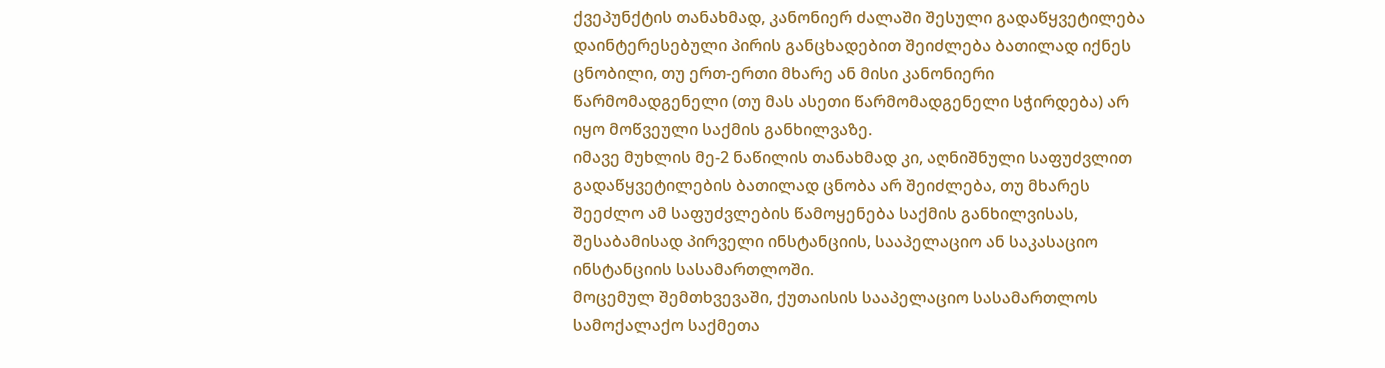ქვეპუნქტის თანახმად, კანონიერ ძალაში შესული გადაწყვეტილება დაინტერესებული პირის განცხადებით შეიძლება ბათილად იქნეს ცნობილი, თუ ერთ-ერთი მხარე ან მისი კანონიერი წარმომადგენელი (თუ მას ასეთი წარმომადგენელი სჭირდება) არ იყო მოწვეული საქმის განხილვაზე.
იმავე მუხლის მე-2 ნაწილის თანახმად კი, აღნიშნული საფუძვლით გადაწყვეტილების ბათილად ცნობა არ შეიძლება, თუ მხარეს შეეძლო ამ საფუძვლების წამოყენება საქმის განხილვისას, შესაბამისად პირველი ინსტანციის, სააპელაციო ან საკასაციო ინსტანციის სასამართლოში.
მოცემულ შემთხვევაში, ქუთაისის სააპელაციო სასამართლოს სამოქალაქო საქმეთა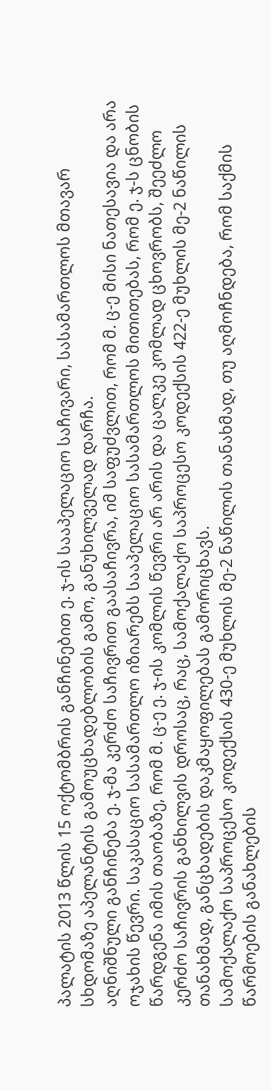პალატის 2013 წლის 15 ოქტომბრის განჩინებით ე. ჯ-ის სააპელაციო საჩივარი, სასამართლოს მთავარ სხდომაზე აპელანტის გამოუცხადებლობის გამო, განუხილველად დარჩა.
აღნიშნული განჩინება ე. ჯ-მა კერძო საჩივრით გაასაჩივრა, იმ საფუძვლით, რომ მ. ც-ე მისი ნათესავია და არა ოჯახის წევრი. საკასაციო სასამართლო იზიარებს სააპელაციო სასამართლოს მითითებას, რომ ე. ჯ-ს ცნობის წარდგენა იმის თაობაზე, რომ მ. ც-ე ე. ჯ-ის კომლის წევრი არ არის და ცალკე კომლად ცხოვრობს, შეეძლო კერძო საჩივრის განხილვის დროსაც, რაც, სამოქალაქო საპროცესო კოდექსის 422-ე მუხლის მე-2 ნაწილის თანახმად, განცხადების დაკმაყოფილებას გამორიცხავს.
სამოქალაქო საპროცესო კოდექსის 430-ე მუხლის მე-2 ნაწილის თანახმად, თუ აღმოჩნდება, რომ საქმის წარმოების განახლების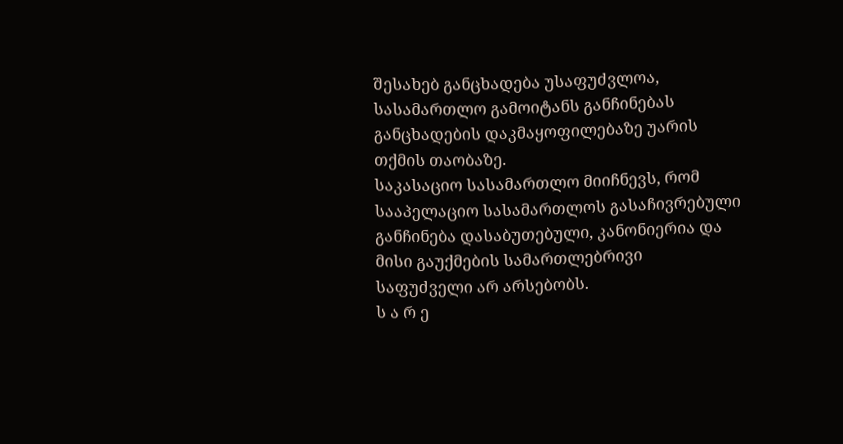შესახებ განცხადება უსაფუძვლოა, სასამართლო გამოიტანს განჩინებას განცხადების დაკმაყოფილებაზე უარის თქმის თაობაზე.
საკასაციო სასამართლო მიიჩნევს, რომ სააპელაციო სასამართლოს გასაჩივრებული განჩინება დასაბუთებული, კანონიერია და მისი გაუქმების სამართლებრივი საფუძველი არ არსებობს.
ს ა რ ე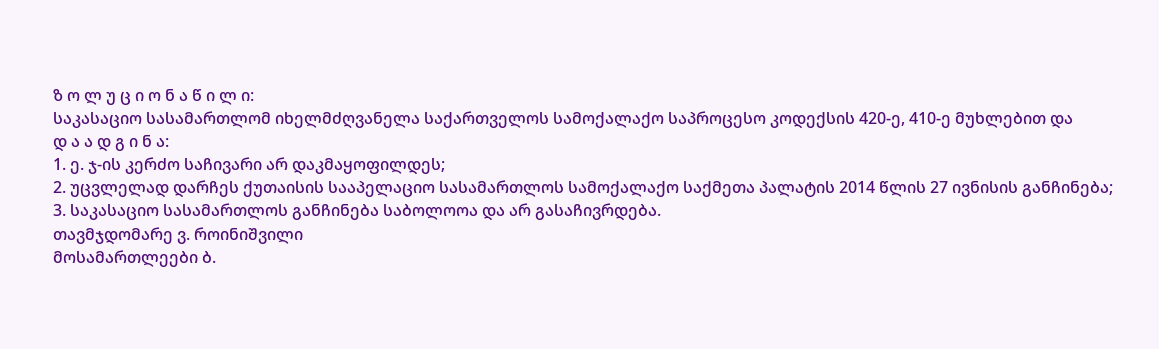ზ ო ლ უ ც ი ო ნ ა წ ი ლ ი:
საკასაციო სასამართლომ იხელმძღვანელა საქართველოს სამოქალაქო საპროცესო კოდექსის 420-ე, 410-ე მუხლებით და
დ ა ა დ გ ი ნ ა:
1. ე. ჯ-ის კერძო საჩივარი არ დაკმაყოფილდეს;
2. უცვლელად დარჩეს ქუთაისის სააპელაციო სასამართლოს სამოქალაქო საქმეთა პალატის 2014 წლის 27 ივნისის განჩინება;
3. საკასაციო სასამართლოს განჩინება საბოლოოა და არ გასაჩივრდება.
თავმჯდომარე ვ. როინიშვილი
მოსამართლეები ბ.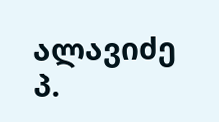ალავიძე
პ.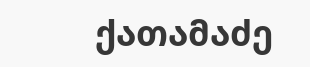ქათამაძე